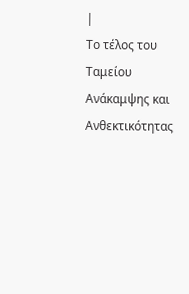|
Το τέλος του Ταμείου Ανάκαμψης και Ανθεκτικότητας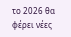το 2026 θα φέρει νέες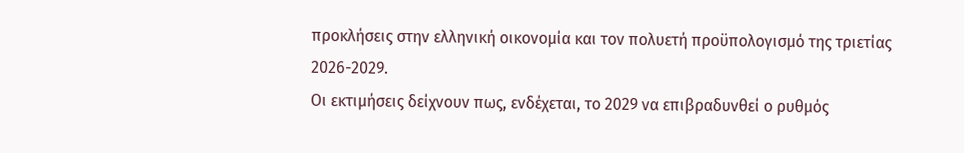προκλήσεις στην ελληνική οικονομία και τον πολυετή προϋπολογισμό της τριετίας 2026-2029.
Οι εκτιμήσεις δείχνουν πως, ενδέχεται, το 2029 να επιβραδυνθεί ο ρυθμός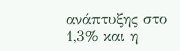ανάπτυξης στο 1,3% και η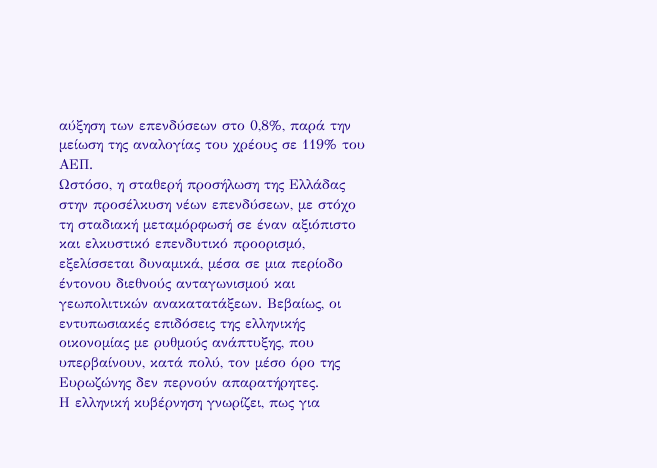αύξηση των επενδύσεων στο 0,8%, παρά την μείωση της αναλογίας του χρέους σε 119% του ΑΕΠ.
Ωστόσο, η σταθερή προσήλωση της Ελλάδας στην προσέλκυση νέων επενδύσεων, με στόχο τη σταδιακή μεταμόρφωσή σε έναν αξιόπιστο και ελκυστικό επενδυτικό προορισμό, εξελίσσεται δυναμικά, μέσα σε μια περίοδο έντονου διεθνούς ανταγωνισμού και γεωπολιτικών ανακατατάξεων. Βεβαίως, οι εντυπωσιακές επιδόσεις της ελληνικής οικονομίας με ρυθμούς ανάπτυξης, που υπερβαίνουν, κατά πολύ, τον μέσο όρο της Ευρωζώνης δεν περνούν απαρατήρητες.
Η ελληνική κυβέρνηση γνωρίζει, πως για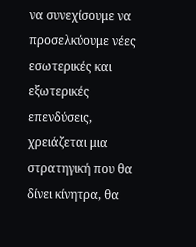να συνεχίσουμε να προσελκύουμε νέες εσωτερικές και εξωτερικές επενδύσεις, χρειάζεται μια στρατηγική που θα δίνει κίνητρα, θα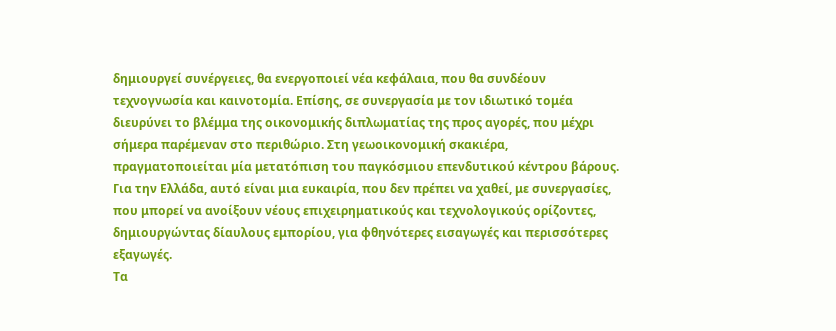δημιουργεί συνέργειες, θα ενεργοποιεί νέα κεφάλαια, που θα συνδέουν τεχνογνωσία και καινοτομία. Επίσης, σε συνεργασία με τον ιδιωτικό τομέα διευρύνει το βλέμμα της οικονομικής διπλωματίας της προς αγορές, που μέχρι σήμερα παρέμεναν στο περιθώριο. Στη γεωοικονομική σκακιέρα, πραγματοποιείται μία μετατόπιση του παγκόσμιου επενδυτικού κέντρου βάρους. Για την Ελλάδα, αυτό είναι μια ευκαιρία, που δεν πρέπει να χαθεί, με συνεργασίες, που μπορεί να ανοίξουν νέους επιχειρηματικούς και τεχνολογικούς ορίζοντες, δημιουργώντας δίαυλους εμπορίου, για φθηνότερες εισαγωγές και περισσότερες εξαγωγές.
Τα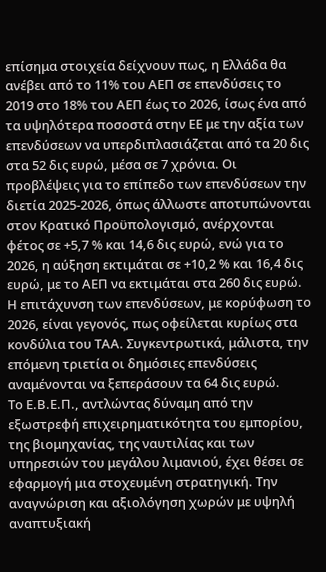επίσημα στοιχεία δείχνουν πως, η Ελλάδα θα ανέβει από το 11% του ΑΕΠ σε επενδύσεις το 2019 στο 18% του ΑΕΠ έως το 2026, ίσως ένα από τα υψηλότερα ποσοστά στην ΕΕ με την αξία των επενδύσεων να υπερδιπλασιάζεται από τα 20 δις στα 52 δις ευρώ, μέσα σε 7 χρόνια. Οι προβλέψεις για το επίπεδο των επενδύσεων την διετία 2025-2026, όπως άλλωστε αποτυπώνονται στον Κρατικό Προϋπολογισμό, ανέρχονται φέτος σε +5,7 % και 14,6 δις ευρώ, ενώ για το 2026, η αύξηση εκτιμάται σε +10,2 % και 16,4 δις ευρώ, με το ΑΕΠ να εκτιμάται στα 260 δις ευρώ. Η επιτάχυνση των επενδύσεων, με κορύφωση το 2026, είναι γεγονός, πως οφείλεται κυρίως στα κονδύλια του ΤΑΑ. Συγκεντρωτικά, μάλιστα, την επόμενη τριετία οι δημόσιες επενδύσεις αναμένονται να ξεπεράσουν τα 64 δις ευρώ.
Το Ε.Β.Ε.Π., αντλώντας δύναμη από την εξωστρεφή επιχειρηματικότητα του εμπορίου, της βιομηχανίας, της ναυτιλίας και των υπηρεσιών του μεγάλου λιμανιού, έχει θέσει σε εφαρμογή μια στοχευμένη στρατηγική. Την αναγνώριση και αξιολόγηση χωρών με υψηλή αναπτυξιακή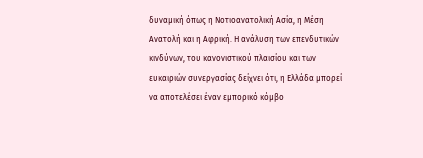δυναμική όπως η Νοτιοανατολική Ασία, η Μέση Ανατολή και η Αφρική. Η ανάλυση των επενδυτικών κινδύνων, του κανονιστικού πλαισίου και των ευκαιριών συνεργασίας δείχνει ότι, η Ελλάδα μπορεί να αποτελέσει έναν εμπορικό κόμβο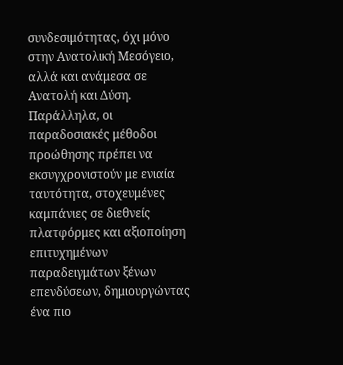συνδεσιμότητας, όχι μόνο στην Ανατολική Μεσόγειο, αλλά και ανάμεσα σε Ανατολή και Δύση.
Παράλληλα, οι παραδοσιακές μέθοδοι προώθησης πρέπει να εκσυγχρονιστούν με ενιαία ταυτότητα, στοχευμένες καμπάνιες σε διεθνείς πλατφόρμες και αξιοποίηση επιτυχημένων παραδειγμάτων ξένων επενδύσεων, δημιουργώντας ένα πιο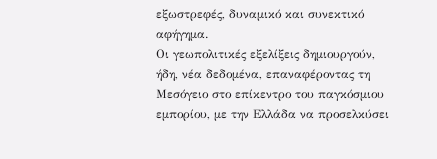εξωστρεφές, δυναμικό και συνεκτικό αφήγημα.
Οι γεωπολιτικές εξελίξεις δημιουργούν, ήδη, νέα δεδομένα, επαναφέροντας τη Μεσόγειο στο επίκεντρο του παγκόσμιου εμπορίου, με την Ελλάδα να προσελκύσει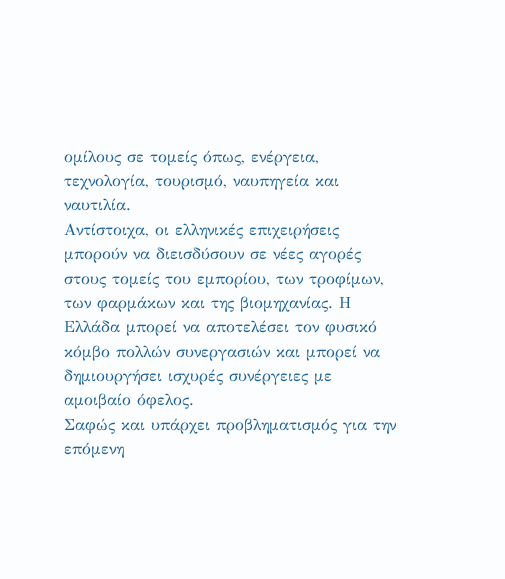ομίλους σε τομείς όπως, ενέργεια, τεχνολογία, τουρισμό, ναυπηγεία και ναυτιλία.
Αντίστοιχα, οι ελληνικές επιχειρήσεις μπορούν να διεισδύσουν σε νέες αγορές στους τομείς του εμπορίου, των τροφίμων, των φαρμάκων και της βιομηχανίας. Η Ελλάδα μπορεί να αποτελέσει τον φυσικό κόμβο πολλών συνεργασιών και μπορεί να δημιουργήσει ισχυρές συνέργειες με αμοιβαίο όφελος.
Σαφώς και υπάρχει προβληματισμός για την επόμενη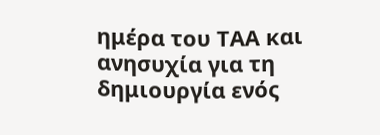ημέρα του ΤΑΑ και ανησυχία για τη δημιουργία ενός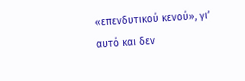«επενδυτικού κενού», γι’ αυτό και δεν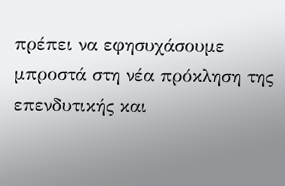πρέπει να εφησυχάσουμε μπροστά στη νέα πρόκληση της επενδυτικής και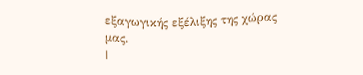εξαγωγικής εξέλιξης της χώρας μας.
|